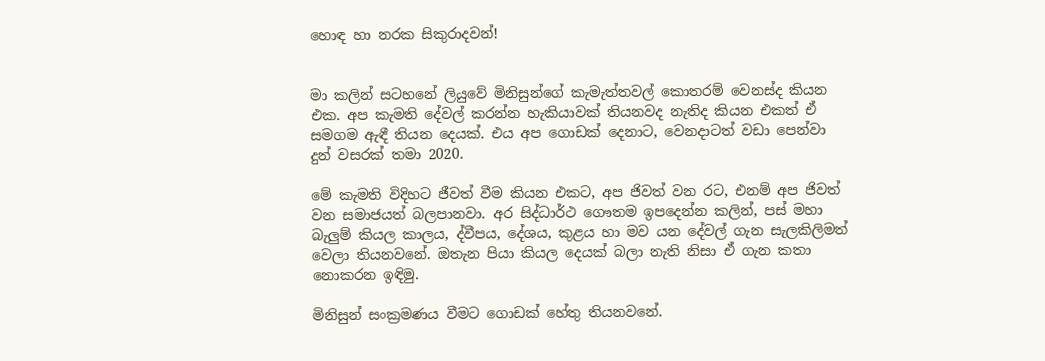හොඳ හා නරක සිකුරාදවන්!


මා කලින් සටහනේ ලියුවේ මිනිසුන්ගේ කැමැත්තවල් කොතරම් වෙනස්ද කියන එක. අප කැමති දේවල් කරන්න හැකියාවක් තියනවද නැතිද කියන එකත් ඒ සමගම ඇඳී තියන දෙයක්. එය අප ගොඩක් දෙනාට, වෙනදාටත් වඩා පෙන්වා දුන් වසරක් තමා 2020.

මේ කැමති විදිහට ජීවත් වීම කියන එකට, අප ජිවත් වන රට, එනම් අප ජිවත් වන සමාජයත් බලපානවා. අර සිද්ධාර්ථ ගෞතම ඉපදෙන්න කලින්, පස් මහා බැලුම් කියල කාලය, ද්වීපය, දේශය, කුළය හා මව යන දේවල් ගැන සැලකිලිමත් වෙලා තියනවනේ. ඔතැන පියා කියල දෙයක් බලා නැති නිසා ඒ ගැන කතා නොකරන ඉඳිමු.

මිනිසුන් සංක්‍රමණය වීමට ගොඩක් හේතු තියනවනේ.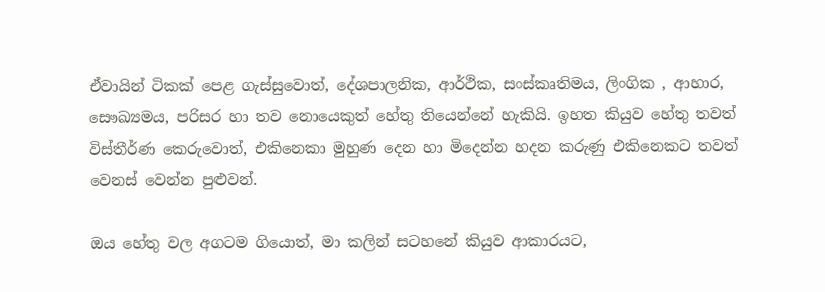ඒවායින් ටිකක් පෙළ ගැස්සුවොත්, දේශපාලනික, ආර්ථික, සංස්කෘතිමය, ලිංගික , ආහාර, සෞඛ්‍යමය, පරිසර හා තව නොයෙකුත් හේතු තියෙන්නේ හැකියි. ඉහත කියුව හේතු තවත් විස්තීර්ණ කෙරුවොත්, එකිනෙකා මුහුණ දෙන හා මිදෙන්න හදන කරුණු එකිනෙකට තවත් වෙනස් වෙන්න පුළුවන්.

ඔය හේතු වල අගටම ගියොත්, මා කලින් සටහනේ කියුව ආකාරයට,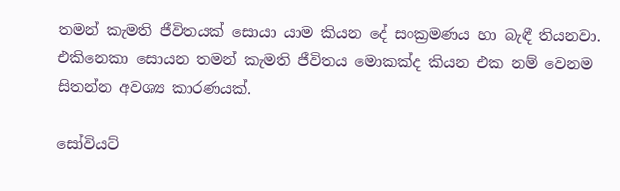තමන් කැමති ජීවිතයක් සොයා යාම කියන දේ සංක්‍රමණය හා බැඳී තියනවා. එකිනෙකා සොයන තමන් කැමති ජීවිතය මොකක්ද කියන එක නම් වෙනම සිතන්න අවශ්‍ය කාරණයක්.

සෝවියට්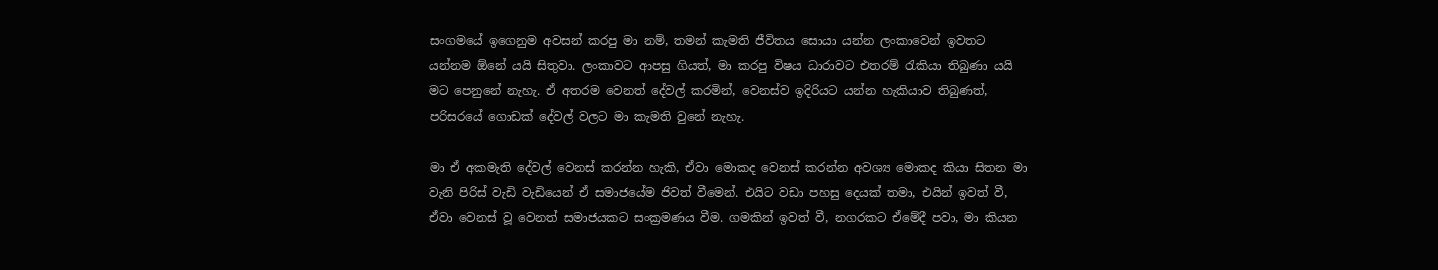සංගමයේ ඉගෙනුම අවසන් කරපු මා නම්, තමන් කැමති ජීවිතය සොයා යන්න ලංකාවෙන් ඉවතට යන්නම ඕනේ යයි සිතුවා. ලංකාවට ආපසු ගියත්, මා කරපු විෂය ධාරාවට එතරම් රැකියා තිබුණා යයි මට පෙනුනේ නැහැ. ඒ අතරම වෙනත් දේවල් කරමින්, වෙනස්ව ඉදිරියට යන්න හැකියාව තිබුණත්, පරිසරයේ ගොඩක් දේවල් වලට මා කැමති වුනේ නැහැ.

මා ඒ අකමැති දේවල් වෙනස් කරන්න හැකි, ඒවා මොකද වෙනස් කරන්න අවශ්‍ය මොකද කියා සිතන මා වැනි පිරිස් වැඩි වැඩියෙන් ඒ සමාජයේම ජිවත් වීමෙන්. එයිට වඩා පහසු දෙයක් තමා, එයින් ඉවත් වී, ඒවා වෙනස් වූ වෙනත් සමාජයකට සංක්‍රමණය වීම. ගමකින් ඉවත් වී, නගරකට ඒමේදී පවා, මා කියන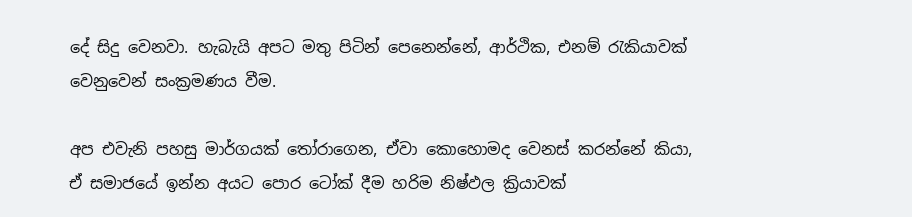දේ සිදු වෙනවා. හැබැයි අපට මතු පිටින් පෙනෙන්නේ, ආර්ථික, එනම් රැකියාවක් වෙනුවෙන් සංක්‍රමණය වීම.

අප එවැනි පහසු මාර්ගයක් තෝරාගෙන, ඒවා කොහොමද වෙනස් කරන්නේ කියා, ඒ සමාජයේ ඉන්න අයට පොර ටෝක් දීම හරිම නිෂ්ඵල ක්‍රියාවක්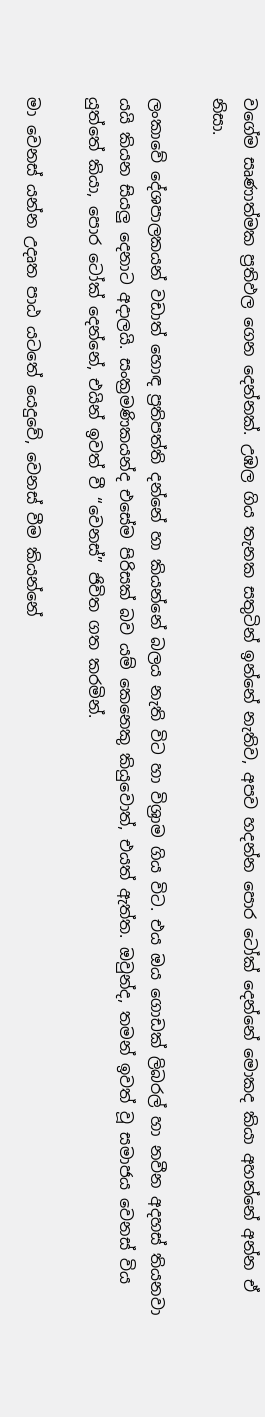වගේම සෘණාත්මක ප්‍රතිඵල ගෙන දෙන්නක්. උඹල ගිය තැනක සතුටින් ඉන්නේ නැතිව, අපව හදන්න පොර ටෝක් දෙන්නේ මොකද කියා අහන්නේ අන්න ඒ නිසා.

ලංකාවේ දේශපාලකයන් වඩාත් හොඳ ප්‍රතිපත්ති දන්නේ හා කියන්නේ බලය නැති විට හා විශ්‍රාම ගිය විට. එය ඔය ගොඩක් ලිබරල් හා නවීන අදහස් තියනවා යයි කියන සියලු දෙනාට අදාලයි. සංක්‍රමණිකයන්ද එසේම පිරිසක් බව යම් කෙනෙකු කියුවොත්, එයත් ඇත්ත. ඔවුන්ද, තමන් ඉවත් වූ සමාජය වෙනස් විය යුත්තේ කියා, පොර ටෝක් දෙන්නේ, එයින් ඉවත් වී “වෙනස්” ජිවිත ගත කරමින්.

මා වෙනස් යන්න උදෘත පාඨ යටතේ යෙදුවේ, වෙනස් වීම කියන්නේ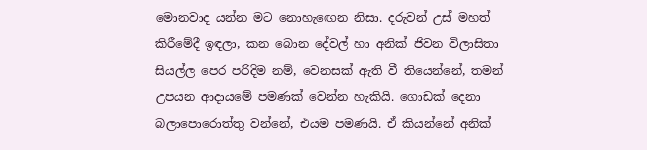මොනවාද යන්න මට නොහැඟෙන නිසා. දරුවන් උස් මහත් කිරීමේදී ඉඳලා, කන බොන දේවල් හා අනික් ජිවන විලාසිතා සියල්ල පෙර පරිදිම නම්, වෙනසක් ඇති වී තියෙන්නේ, තමන් උපයන ආදායමේ පමණක් වෙන්න හැකියි. ගොඩක් දෙනා බලාපොරොත්තු වන්නේ, එයම පමණයි. ඒ කියන්නේ අනික්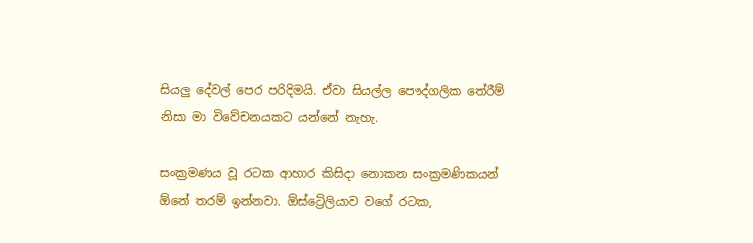සියලු දේවල් පෙර පරිදිමයි. ඒවා සියල්ල පෞද්ගලික තේරීම් නිසා මා විවේචනයකට යන්නේ නැහැ.

සංක්‍රමණය වූ රටක ආහාර කිසිදා නොකන සංක්‍රමණිකයන් ඕනේ තරම් ඉන්නවා. ඕස්ට්‍රේලියාව වගේ රටක,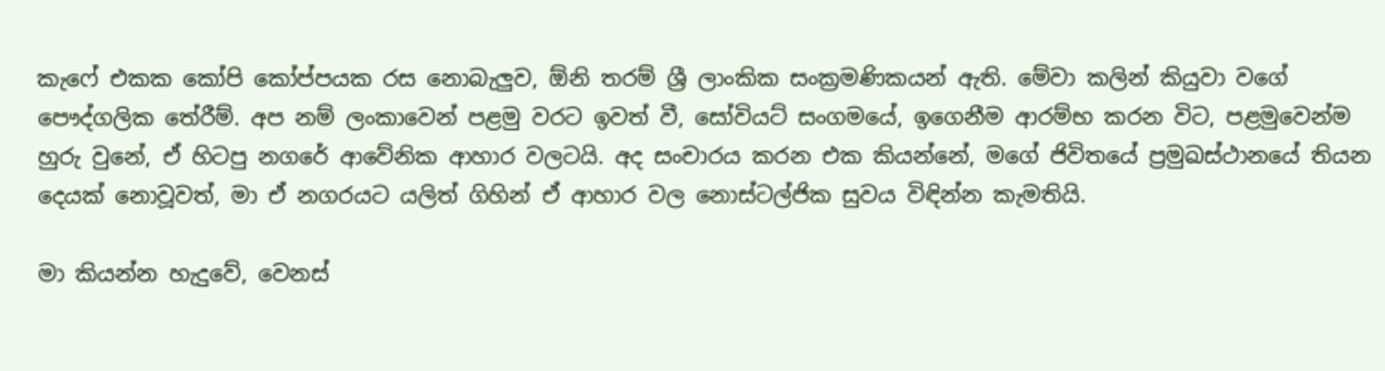කැෆේ එකක කෝපි කෝප්පයක රස නොබැලුව, ඕනි තරම් ශ්‍රී ලාංකික සංක්‍රමණිකයන් ඇති. මේවා කලින් කියුවා වගේ පෞද්ගලික තේරීම්. අප නම් ලංකාවෙන් පළමු වරට ඉවත් වී, සෝවියට් සංගමයේ, ඉගෙනීම ආරම්භ කරන විට, පළමුවෙන්ම හුරු වුනේ, ඒ හිටපු නගරේ ආවේනික ආහාර වලටයි. අද සංචාරය කරන එක කියන්නේ, මගේ ජිවිතයේ ප්‍රමුඛස්ථානයේ තියන දෙයක් නොවූවත්, මා ඒ නගරයට යලිත් ගිහින් ඒ ආහාර වල නොස්ටල්ජික සුවය විඳින්න කැමතියි.

මා කියන්න හැදුවේ, වෙනස්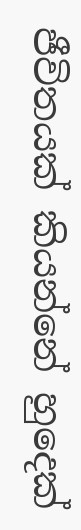ජීවිතයක් කියන්නේ හුදෙක්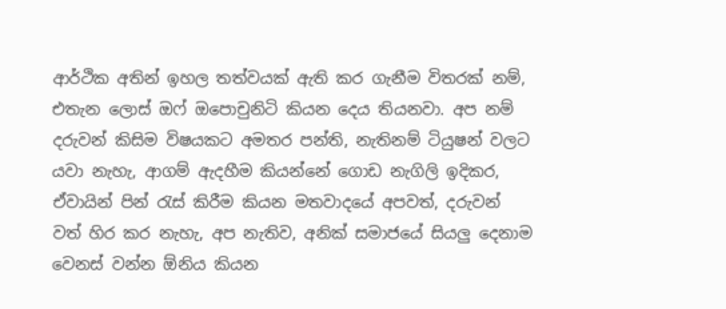ආර්ථික අතින් ඉහල තත්වයක් ඇති කර ගැනීම විතරක් නම්, එතැන ලොස් ඔෆ් ඔපොචුනිටි කියන දෙය තියනවා. අප නම් දරුවන් කිසිම විෂයකට අමතර පන්ති, නැතිනම් ටියුෂන් වලට යවා නැහැ, ආගම් ඇදහීම කියන්නේ ගොඩ නැගිලි ඉදිකර, ඒවායින් පින් රැස් කිරීම කියන මතවාදයේ අපවත්, දරුවන් වත් හිර කර නැහැ, අප නැතිව, අනික් සමාජයේ සියලු දෙනාම වෙනස් වන්න ඕනිය කියන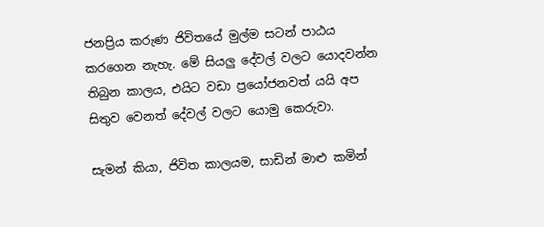ජනප්‍රිය කරුණ ජිවිතයේ මුල්ම සටන් පාඨය කරගෙන නැහැ. මේ සියලු දේවල් වලට යොදවන්න තිබුන කාලය, එයිට වඩා ප්‍රයෝජනවත් යයි අප සිතුව වෙනත් දේවල් වලට යොමු කෙරුවා.

සැමන් කියා, ජිවිත කාලයම, සාඩින් මාළු කමින්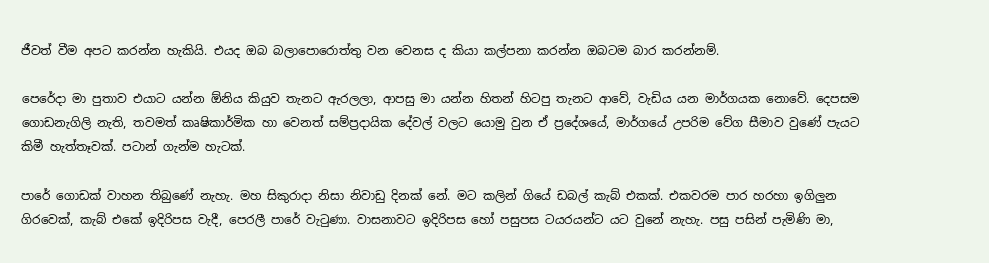ජීවත් වීම අපට කරන්න හැකියි. එයද ඔබ බලාපොරොත්තු වන වෙනස ද කියා කල්පනා කරන්න ඔබටම බාර කරන්නම්.

පෙරේදා මා පුතාව එයාට යන්න ඕනිය කියුව තැනට ඇරලලා, ආපසු මා යන්න හිතන් හිටපු තැනට ආවේ, වැඩිය යන මාර්ගයක නොවේ. දෙපසම ගොඩනැගිලි නැති, තවමත් කෘෂිකාර්මික හා වෙනත් සම්ප්‍රදායික දේවල් වලට යොමු වුන ඒ ප්‍රදේශයේ, මාර්ගයේ උපරිම වේග සීමාව වුණේ පැයට කිමී හැත්තෑවක්. පටාන් ගැන්ම හැටක්.

පාරේ ගොඩක් වාහන තිබුණේ නැහැ. මහ සිකුරාදා නිසා නිවාඩු දිනක් නේ. මට කලින් ගියේ ඩබල් කැබ් එකක්. එකවරම පාර හරහා ඉගිලුන ගිරවෙක්, කැබ් එකේ ඉදිරිපස වැදී, පෙරලී පාරේ වැටුණා. වාසනාවට ඉදිරිපස හෝ පසුපස ටයරයන්ට යට වුනේ නැහැ. පසු පසින් පැමිණි මා,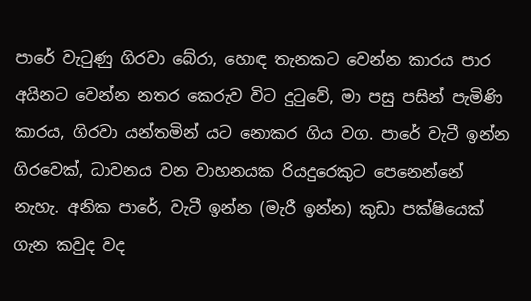පාරේ වැටුණු ගිරවා බේරා, හොඳ තැනකට වෙන්න කාරය පාර අයිනට වෙන්න නතර කෙරුව විට දුටුවේ, මා පසු පසින් පැමිණි කාරය, ගිරවා යන්තමින් යට නොකර ගිය වග. පාරේ වැටී ඉන්න ගිරවෙක්, ධාවනය වන වාහනයක රියදුරෙකුට පෙනෙන්නේ නැහැ. අනික පාරේ, වැටී ඉන්න (මැරී ඉන්න) කුඩා පක්ෂියෙක් ගැන කවුද වද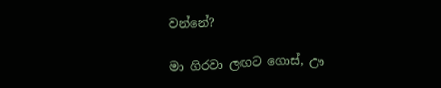වන්නේ?

මා ගිරවා ලඟට ගොස්, ඌ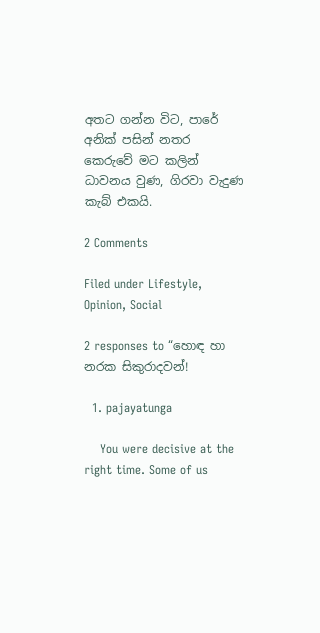අතට ගන්න විට, පාරේ අනික් පසින් නතර කෙරුවේ මට කලින් ධාවනය වුණ, ගිරවා වැදුණ කැබ් එකයි.

2 Comments

Filed under Lifestyle, Opinion, Social

2 responses to “හොඳ හා නරක සිකුරාදවන්!

  1. pajayatunga

    You were decisive at the right time. Some of us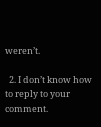weren’t.

  2. I don’t know how to reply to your comment.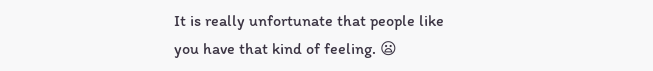It is really unfortunate that people like you have that kind of feeling. 😦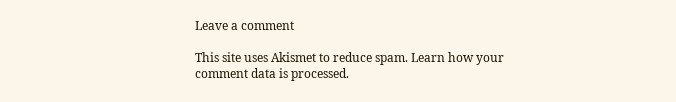Leave a comment

This site uses Akismet to reduce spam. Learn how your comment data is processed.